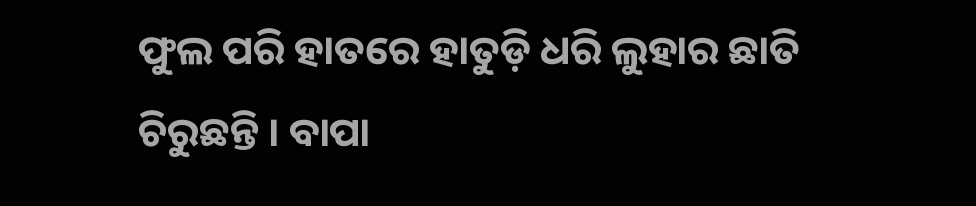ଫୁଲ ପରି ହାତରେ ହାତୁଡ଼ି ଧରି ଲୁହାର ଛାତି ଚିରୁଛନ୍ତି । ବାପା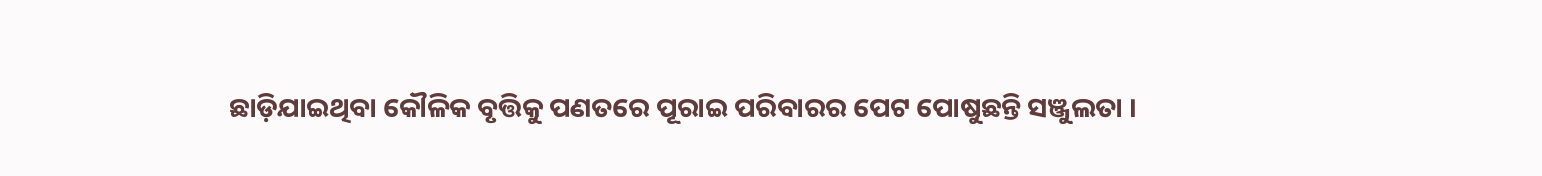ଛାଡ଼ିଯାଇଥିବା କୌଳିକ ବୃତ୍ତିକୁ ପଣତରେ ପୂରାଇ ପରିବାରର ପେଟ ପୋଷୁଛନ୍ତି ସଞ୍ଜୁଲତା ।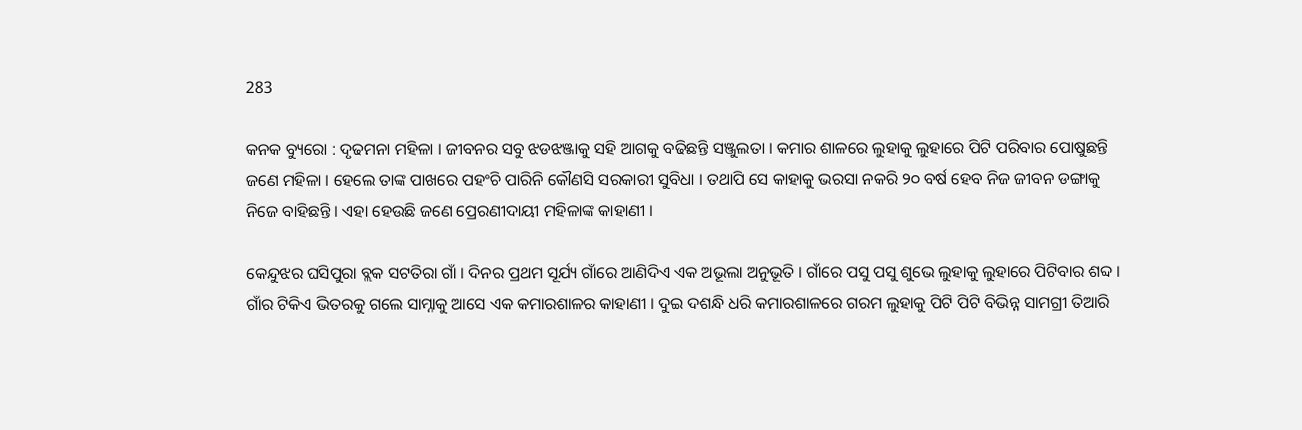283

କନକ ବ୍ୟୁରୋ : ଦୃଢମନା ମହିଳା । ଜୀବନର ସବୁ ଝଡଝଞ୍ଜାକୁ ସହି ଆଗକୁ ବଢିଛନ୍ତି ସଞ୍ଜୁଲତା । କମାର ଶାଳରେ ଲୁହାକୁ ଲୁହାରେ ପିଟି ପରିବାର ପୋଷୁଛନ୍ତି ଜଣେ ମହିଳା । ହେଲେ ତାଙ୍କ ପାଖରେ ପହଂଚି ପାରିନି କୌଣସି ସରକାରୀ ସୁବିଧା । ତଥାପି ସେ କାହାକୁ ଭରସା ନକରି ୨୦ ବର୍ଷ ହେବ ନିଜ ଜୀବନ ଡଙ୍ଗାକୁ ନିଜେ ବାହିଛନ୍ତି । ଏହା ହେଉଛି ଜଣେ ପ୍ରେରଣୀଦାୟୀ ମହିଳାଙ୍କ କାହାଣୀ ।

କେନ୍ଦୁଝର ଘସିପୁରା ବ୍ଲକ ସଟତିରା ଗାଁ । ଦିନର ପ୍ରଥମ ସୂର୍ଯ୍ୟ ଗାଁରେ ଆଣିଦିଏ ଏକ ଅଭୂଲା ଅନୁଭୂତି । ଗାଁରେ ପସୁ ପସୁ ଶୁଭେ ଲୁହାକୁ ଲୁହାରେ ପିଟିବାର ଶବ୍ଦ । ଗାଁର ଟିକିଏ ଭିତରକୁ ଗଲେ ସାମ୍ନାକୁ ଆସେ ଏକ କମାରଶାଳର କାହାଣୀ । ଦୁଇ ଦଶନ୍ଧି ଧରି କମାରଶାଳରେ ଗରମ ଲୁହାକୁ ପିଟି ପିଟି ବିଭିନ୍ନ ସାମଗ୍ରୀ ତିଆରି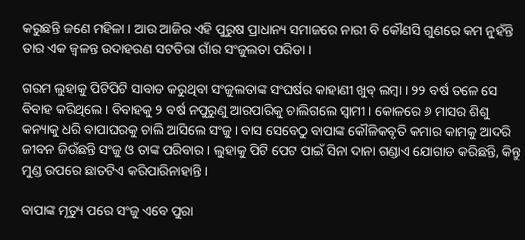କରୁଛନ୍ତି ଜଣେ ମହିଳା । ଆଉ ଆଜିର ଏହି ପୁରୁଷ ପ୍ରାଧାନ୍ୟ ସମାଜରେ ନାରୀ ବି କୌଣସି ଗୁଣରେ କମ ନୁହଁନ୍ତି ତାର ଏକ ଜ୍ୱଳନ୍ତ ଉଦାହରଣ ସଟତିରା ଗାଁର ସଂଜୁଲତା ପରିଡା ।

ଗରମ ଲୁହାକୁ ପିଟିପିଟି ସାବାଡ କରୁଥିବା ସଂଜୁଲତାଙ୍କ ସଂଘର୍ଷର କାହାଣୀ ଖୁବ୍ ଲମ୍ବା । ୨୨ ବର୍ଷ ତଳେ ସେ ବିବାହ କରିଥିଲେ । ବିବାହକୁ ୨ ବର୍ଷ ନପୁରୁଣୁ ଆରପାରିକୁ ଚାଲିଗଲେ ସ୍ୱାମୀ । କୋଳରେ ୬ ମାସର ଶିଶୁ କନ୍ୟାକୁ ଧରି ବାପାଘରକୁ ଚାଲି ଆସିଲେ ସଂଜୁ । ବାସ ସେବେଠୁ ବାପାଙ୍କ କୌଳିକବୃତି କମାର କାମକୁ ଆଦରି ଜୀବନ ଜିଉଁଛନ୍ତି ସଂଜୁ ଓ ତାଙ୍କ ପରିବାର । ଲୁହାକୁ ପିଟି ପେଟ ପାଇଁ ସିନା ଦାନା ଗଣ୍ଡାଏ ଯୋଗାଡ କରିଛନ୍ତି, କିନ୍ତୁ ମୁଣ୍ଡ ଉପରେ ଛାତଟିଏ କରିପାରିନାହାନ୍ତି ।

ବାପାଙ୍କ ମୃତ୍ୟୁ ପରେ ସଂଜୁ ଏବେ ପୁରା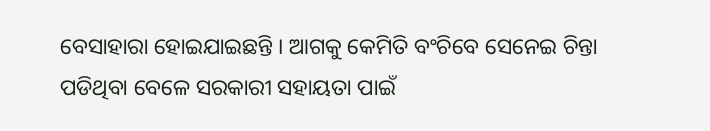ବେସାହାରା ହୋଇଯାଇଛନ୍ତି । ଆଗକୁ କେମିତି ବଂଚିବେ ସେନେଇ ଚିନ୍ତା ପଡିଥିବା ବେଳେ ସରକାରୀ ସହାୟତା ପାଇଁ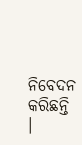ନିବେଦନ କରିଛନ୍ତି ।